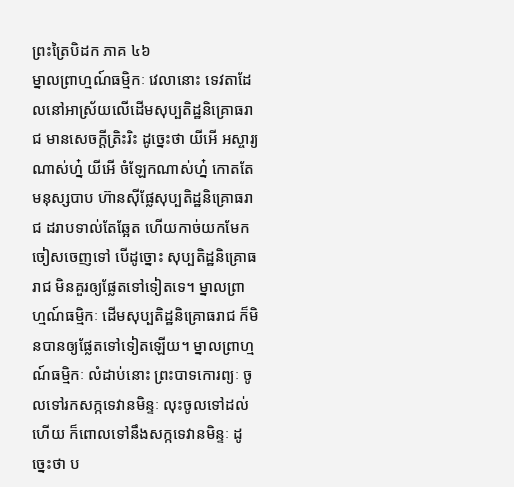ព្រះត្រៃបិដក ភាគ ៤៦
ម្នាលព្រាហ្មណ៍ធម្មិកៈ វេលានោះ ទេវតាដែលនៅអាស្រ័យលើដើមសុប្បតិដ្ឋនិគ្រោធរាជ មានសេចក្តីត្រិះរិះ ដូច្នេះថា យីអើ អស្ចារ្យណាស់ហ្ន៎ យីអើ ចំឡែកណាស់ហ្ន៎ កោតតែមនុស្សបាប ហ៊ានស៊ីផ្លែសុប្បតិដ្ឋនិគ្រោធរាជ ដរាបទាល់តែឆ្អែត ហើយកាច់យកមែក ចៀសចេញទៅ បើដូច្នោះ សុប្បតិដ្ឋនិគ្រោធរាជ មិនគួរឲ្យផ្លែតទៅទៀតទេ។ ម្នាលព្រាហ្មណ៍ធម្មិកៈ ដើមសុប្បតិដ្ឋនិគ្រោធរាជ ក៏មិនបានឲ្យផ្លែតទៅទៀតឡើយ។ ម្នាលព្រាហ្មណ៍ធម្មិកៈ លំដាប់នោះ ព្រះបាទកោរព្យៈ ចូលទៅរកសក្កទេវានមិន្ទៈ លុះចូលទៅដល់ហើយ ក៏ពោលទៅនឹងសក្កទេវានមិន្ទៈ ដូច្នេះថា ប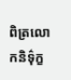ពិត្រលោកនិទ៌ុក្ខ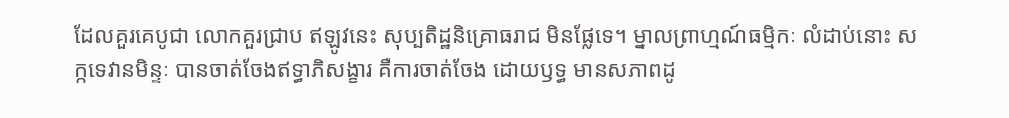ដែលគួរគេបូជា លោកគួរជ្រាប ឥឡូវនេះ សុប្បតិដ្ឋនិគ្រោធរាជ មិនផ្លែទេ។ ម្នាលព្រាហ្មណ៍ធម្មិកៈ លំដាប់នោះ សក្កទេវានមិន្ទៈ បានចាត់ចែងឥទ្ធាភិសង្ខារ គឺការចាត់ចែង ដោយឫទ្ធ មានសភាពដូ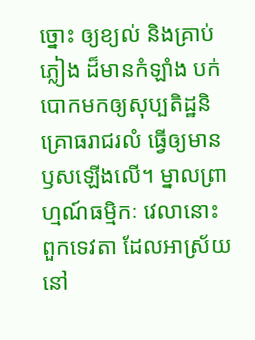ច្នោះ ឲ្យខ្យល់ និងគ្រាប់ភ្លៀង ដ៏មានកំឡាំង បក់បោកមកឲ្យសុប្បតិដ្ឋនិគ្រោធរាជរលំ ធ្វើឲ្យមានឫសឡើងលើ។ ម្នាលព្រាហ្មណ៍ធម្មិកៈ វេលានោះ ពួកទេវតា ដែលអាស្រ័យនៅ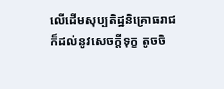លើដើមសុប្បតិដ្ឋនិគ្រោធរាជ ក៏ដល់នូវសេចក្តីទុក្ខ តូចចិ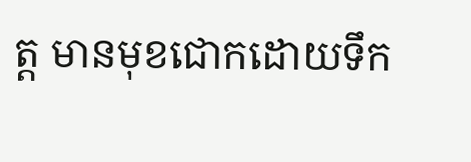ត្ត មានមុខជោកដោយទឹក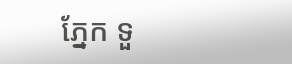ភ្នែក ទួ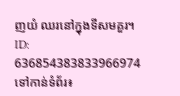ញយំ ឈរនៅក្នុងទីសមគួរ។
ID: 636854383833966974
ទៅកាន់ទំព័រ៖